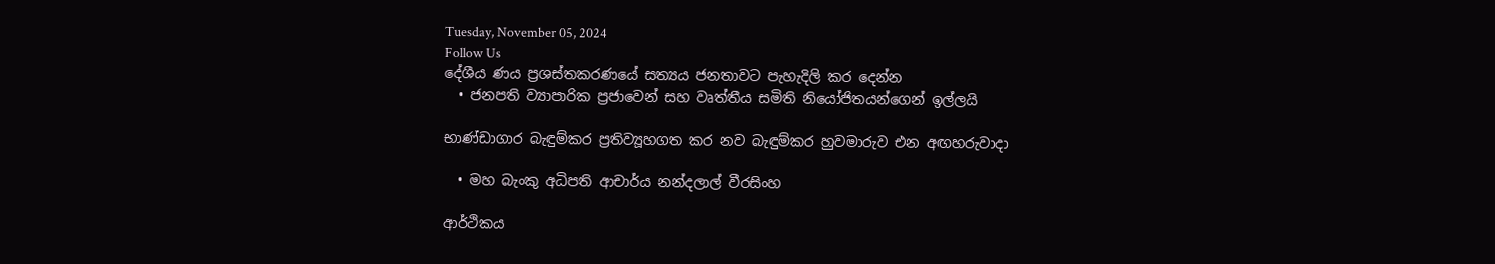Tuesday, November 05, 2024
Follow Us
දේශීය ණය ප්‍රශස්තකරණයේ සත්‍යය ජනතාවට පැහැදිලි කර දෙන්න
  • ජනපති ව්‍යාපාරික ප්‍රජාවෙන් සහ වෘත්තීය සමිති නියෝජිතයන්ගෙන් ඉල්ලයි

භාණ්ඩාගාර බැඳුම්කර ප්‍රතිව්‍යූහගත කර නව බැඳුම්කර හුවමාරුව එන අඟහරුවාදා

  • මහ බැංකු අධිපති ආචාර්ය නන්දලාල් වීරසිංහ

ආර්ථිකය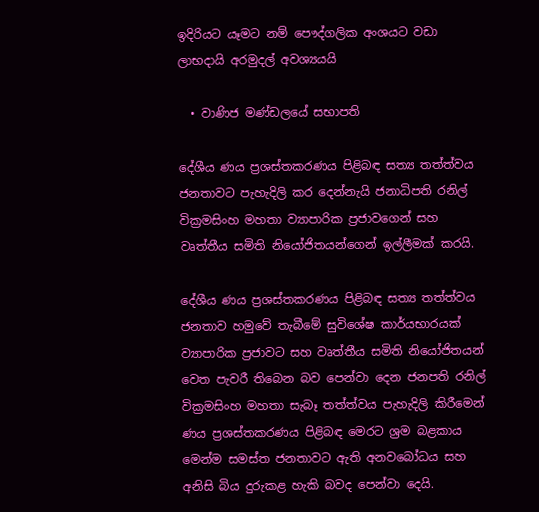ඉදිරියට යෑමට නම් පෞද්ගලික අංශයට වඩා ලාභදායි අරමුදල් අවශ්‍යයයි

  • වාණිජ මණ්ඩලයේ සභාපති

දේශීය ණය ප්‍රශස්තකරණය පිළිබඳ සත්‍ය තත්ත්වය ජනතාවට පැහැදිලි කර දෙන්නැයි ජනාධිපති රනිල් වික්‍රමසිංහ මහතා ව්‍යාපාරික ප්‍රජාවගෙන් සහ වෘත්තීය සමිති නියෝජිතයන්ගෙන් ඉල්ලීමක් කරයි.

දේශීය ණය ප්‍රශස්තකරණය පිළිබඳ සත්‍ය තත්ත්වය ජනතාව හමුවේ තැබීමේ සුවිශේෂ කාර්යභාරයක් ව්‍යාපාරික ප්‍රජාවට සහ වෘත්තීය සමිති නියෝජිතයන් වෙත පැවරී තිබෙන බව පෙන්වා දෙන ජනපති රනිල් වික්‍රමසිංහ මහතා සැබෑ තත්ත්වය පැහැදිලි කිරීමෙන් ණය ප්‍රශස්තකරණය පිළිබඳ මෙරට ශ්‍රම බළකාය මෙන්ම සමස්ත ජනතාවට ඇති අනවබෝධය සහ අනිසි බිය දුරුකළ හැකි බවද පෙන්වා දෙයි.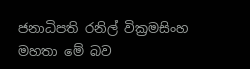ජනාධිපති රනිල් වික්‍රමසිංහ මහතා මේ බව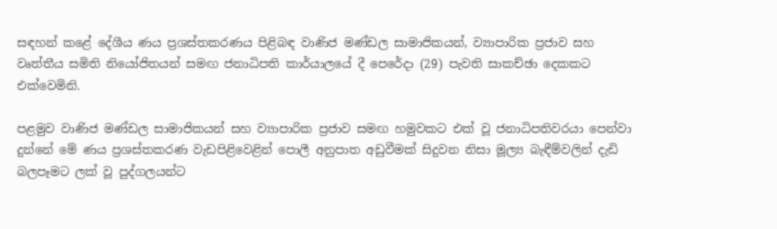සඳහන් කළේ දේශීය ණය ප්‍රශස්තකරණය පිළිබඳ වාණිජ මණ්ඩල සාමාජිකයන්, ව්‍යාපාරික ප්‍රජාව සහ වෘත්තීය සමිති නියෝජිතයන් සමඟ ජනාධිපති කාර්යාලයේ දී පෙරේදා (29) පැවති සාකච්ඡා දෙකකට එක්වෙමිනි.

පළමුව වාණිජ මණ්ඩල සාමාජිකයන් සහ ව්‍යාපාරික ප්‍රජාව සමඟ හමුවකට එක් වූ ජනාධිපතිවරයා පෙන්වා දුන්නේ මේ ණය ප්‍රශස්තකරණ වැඩපිළිවෙළින් පොලී අනුපාත අඩුවීමක් සිදුවන නිසා මූල්‍ය බැඳීම්වලින් දැඩි බලපෑමට ලක් වූ පුද්ගලයන්ට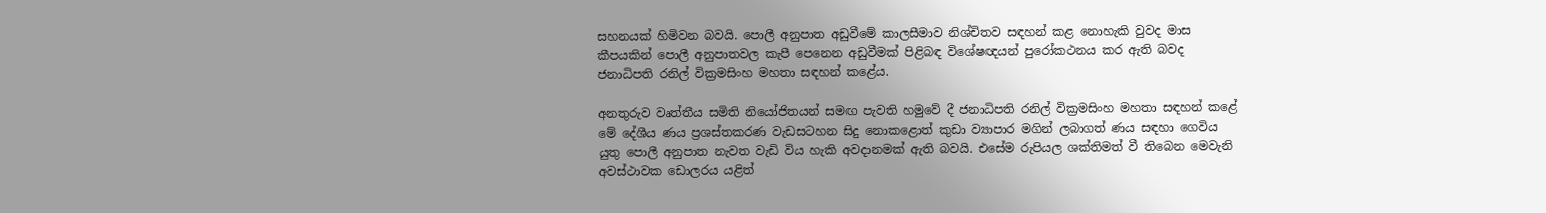සහනයක් හිමිවන බවයි. පොලී අනුපාත අඩුවීමේ කාලසීමාව නිශ්චිතව සඳහන් කළ නොහැකි වුවද මාස කීපයකින් පොලී අනුපාතවල කැපී පෙනෙන අඩුවීමක් පිළිබඳ විශේෂඥයන් පුරෝකථනය කර ඇති බවද ජනාධිපති රනිල් වික්‍රමසිංහ මහතා සඳහන් කළේය.

අනතුරුව වෘත්තීය සමිති නියෝජිතයන් සමඟ පැවති හමුවේ දී ජනාධිපති රනිල් වික්‍රමසිංහ මහතා සඳහන් කළේ මේ දේශීය ණය ප්‍රශස්තකරණ වැඩසටහන සිදු නොකළොත් කුඩා ව්‍යාපාර මගින් ලබාගත් ණය සඳහා ගෙවිය යුතු පොලී අනුපාත නැවත වැඩි විය හැකි අවදානමක් ඇති බවයි. එසේම රුපියල ශක්තිමත් වී තිබෙන මෙවැනි අවස්ථාවක ඩොලරය යළිත්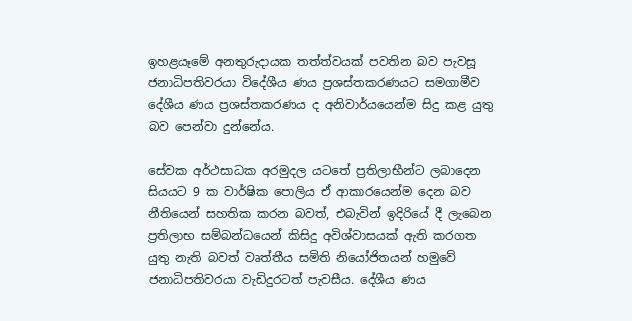ඉහළයෑමේ අනතුරුදායක තත්ත්වයක් පවතින බව පැවසූ ජනාධිපතිවරයා විදේශීය ණය ප්‍රශස්තකරණයට සමගාමීව දේශීය ණය ප්‍රශස්තකරණය ද අනිවාර්යයෙන්ම සිදු කළ යුතු බව පෙන්වා දුන්නේය.

සේවක අර්ථසාධක අරමුදල යටතේ ප්‍රතිලාභීන්ට ලබාදෙන සියයට 9 ක වාර්ෂික පොලිය ඒ ආකාරයෙන්ම දෙන බව නීතියෙන් සහතික කරන බවත්, එබැවින් ඉදිරියේ දී ලැබෙන ප්‍රතිලාභ සම්බන්ධයෙන් කිසිදු අවිශ්වාසයක් ඇති කරගත යුතු නැති බවත් වෘත්තීය සමිති නියෝජිතයන් හමුවේ ජනාධිපතිවරයා වැඩිදුරටත් පැවසීය. දේශීය ණය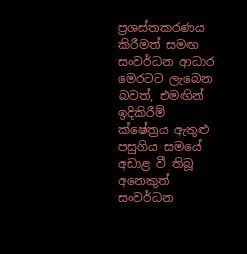ප්‍රශස්තකරණය කිරීමත් සමඟ සංවර්ධන ආධාර මෙරටට ලැබෙන බවත්, එමඟින් ඉදිකිරීම් ක්ෂේත්‍රය ඇතුළු පසුගිය සමයේ අඩාළ වී තිබූ අනෙකුත් සංවර්ධන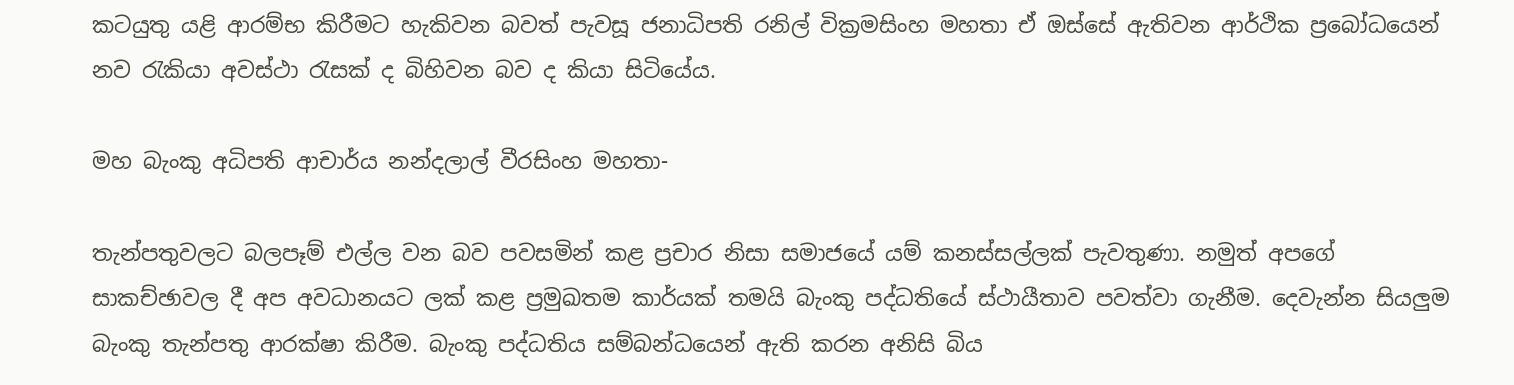කටයුතු යළි ආරම්භ කිරීමට හැකිවන බවත් පැවසූ ජනාධිපති රනිල් වික්‍රමසිංහ මහතා ඒ ඔස්සේ ඇතිවන ආර්ථික ප්‍රබෝධයෙන් නව රැකියා අවස්ථා රැසක් ද බිහිවන බව ද කියා සිටියේය.

මහ බැංකු අධිපති ආචාර්ය නන්දලාල් වීරසිංහ මහතා-

තැන්පතුවලට බලපෑම් එල්ල වන බව පවසමින් කළ ප්‍රචාර නිසා සමාජයේ යම් කනස්සල්ලක් පැවතුණා. නමුත් අපගේ සාකච්ඡාවල දී අප අවධානයට ලක් කළ ප්‍රමුඛතම කාර්යක් තමයි බැංකු පද්ධතියේ ස්ථායීතාව පවත්වා ගැනීම. දෙවැන්න සියලුම බැංකු තැන්පතු ආරක්ෂා කිරීම. බැංකු පද්ධතිය සම්බන්ධයෙන් ඇති කරන අනිසි බිය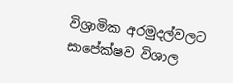විශ්‍රාමික අරමුදල්වලට සාපේක්ෂව විශාල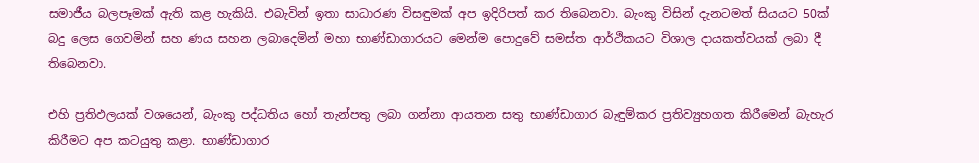සමාජීය බලපෑමක් ඇති කළ හැකියි. එබැවින් ඉතා සාධාරණ විසඳුමක් අප ඉදිරිපත් කර තිබෙනවා. බැංකු විසින් දැනටමත් සියයට 50ක් බදු ලෙස ගෙවමින් සහ ණය සහන ලබාදෙමින් මහා භාණ්ඩාගාරයට මෙන්ම පොදුවේ සමස්ත ආර්ථිකයට විශාල දායකත්වයක් ලබා දී තිබෙනවා.

එහි ප්‍රතිඵලයක් වශයෙන්, බැංකු පද්ධතිය හෝ තැන්පතු ලබා ගන්නා ආයතන සතු භාණ්ඩාගාර බැඳුම්කර ප්‍රතිව්‍යුහගත කිරීමෙන් බැහැර කිරීමට අප කටයුතු කළා. භාණ්ඩාගාර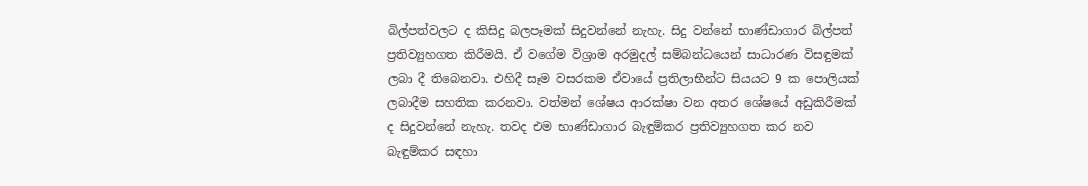බිල්පත්වලට ද කිසිදු බලපෑමක් සිදුවන්නේ නැහැ. සිදු වන්නේ භාණ්ඩාගාර බිල්පත් ප්‍රතිව්‍යුහගත කිරීමයි. ඒ වගේම විශ්‍රාම අරමුදල් සම්බන්ධයෙන් සාධාරණ විසඳුමක් ලබා දී තිබෙනවා. එහිදී සෑම වසරකම ඒවායේ ප්‍රතිලාභීන්ට සියයට 9 ක පොලියක් ලබාදීම සහතික කරනවා. වත්මන් ශේෂය ආරක්ෂා වන අතර ශේෂයේ අඩුකිරීමක් ද සිදුවන්නේ නැහැ. තවද එම භාණ්ඩාගාර බැඳුම්කර ප්‍රතිව්‍යුහගත කර නව බැඳුම්කර සඳහා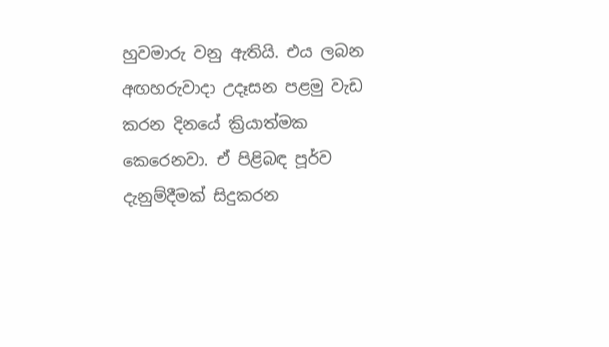හුවමාරු වනු ඇතියි. එය ලබන අඟහරුවාදා උදෑසන පළමු වැඩ කරන දිනයේ ක්‍රියාත්මක කෙරෙනවා. ඒ පිළිබඳ පූර්ව දැනුම්දීමක් සිදුකරන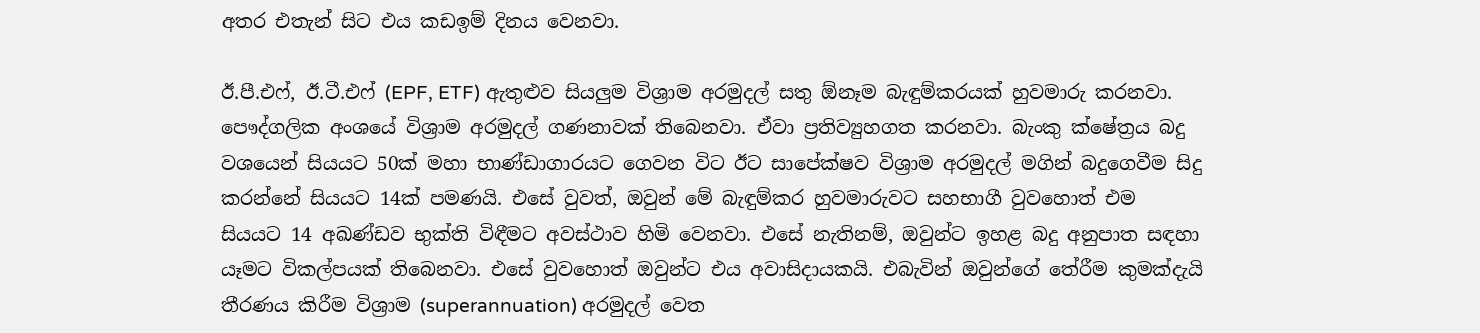අතර එතැන් සිට එය කඩඉම් දිනය වෙනවා.

ඊ.පී.එෆ්, ඊ.ටී.එෆ් (EPF, ETF) ඇතුළුව සියලුම විශ්‍රාම අරමුදල් සතු ඕනෑම බැඳුම්කරයක් හුවමාරු කරනවා. පෞද්ගලික අංශයේ විශ්‍රාම අරමුදල් ගණනාවක් තිබෙනවා. ඒවා ප්‍රතිව්‍යුහගත කරනවා. බැංකු ක්ෂේත්‍රය බදු වශයෙන් සියයට 50ක් මහා භාණ්ඩාගාරයට ගෙවන විට ඊට සාපේක්ෂව විශ්‍රාම අරමුදල් මගින් බදුගෙවීම සිදු කරන්නේ සියයට 14ක් පමණයි. එසේ වුවත්, ඔවුන් මේ බැඳුම්කර හුවමාරුවට සහභාගී වුවහොත් එම සියයට 14 අඛණ්ඩව භුක්ති විඳීමට අවස්ථාව හිමි වෙනවා. එසේ නැතිනම්, ඔවුන්ට ඉහළ බදු අනුපාත සඳහා යෑමට විකල්පයක් තිබෙනවා. එසේ වුවහොත් ඔවුන්ට එය අවාසිදායකයි. එබැවින් ඔවුන්ගේ තේරීම කුමක්දැයි තීරණය කිරීම විශ්‍රාම (superannuation) අරමුදල් වෙත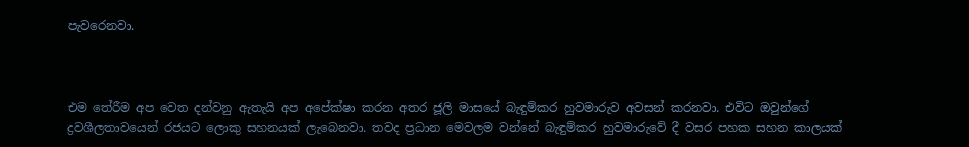පැවරෙනවා.



එම තේරීම අප වෙත දන්වනු ඇතැයි අප අපේක්ෂා කරන අතර ජූලි මාසයේ බැඳුම්කර හුවමාරුව අවසන් කරනවා. එවිට ඔවුන්ගේ ද්‍රවශීලතාවයෙන් රජයට ලොකු සහනයක් ලැබෙනවා. තවද ප්‍රධාන මෙවලම වන්නේ බැඳුම්කර හුවමාරුවේ දී වසර පහක සහන කාලයක්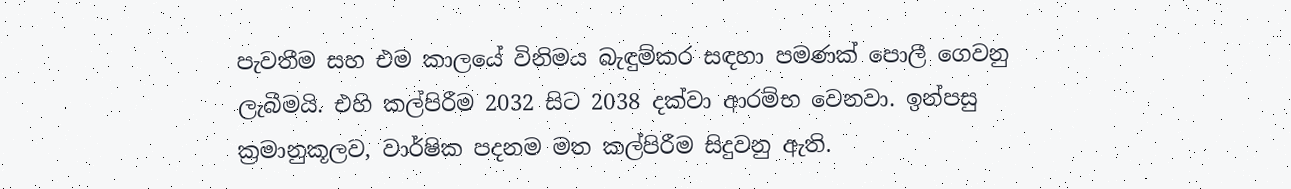පැවතීම සහ එම කාලයේ විනිමය බැඳුම්කර සඳහා පමණක් පොලී ගෙවනු ලැබීමයි. එහි කල්පිරීම 2032 සිට 2038 දක්වා ආරම්භ වෙනවා. ඉන්පසු ක්‍රමානුකූලව, වාර්ෂික පදනම මත කල්පිරීම සිදුවනු ඇති.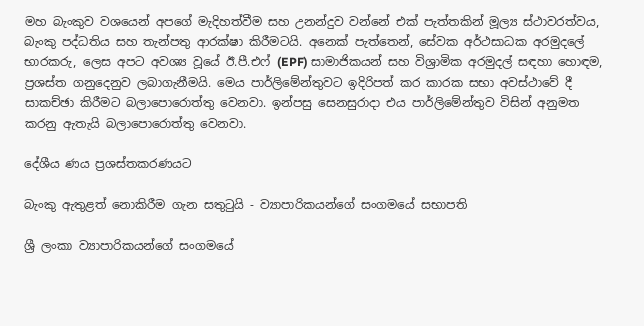මහ බැංකුව වශයෙන් අපගේ මැදිහත්වීම සහ උනන්දුව වන්නේ එක් පැත්තකින් මූල්‍ය ස්ථාවරත්වය, බැංකු පද්ධතිය සහ තැන්පතු ආරක්ෂා කිරීමටයි. අනෙක් පැත්තෙන්, සේවක අර්ථසාධක අරමුදලේ භාරකරු, ලෙස අපට අවශ්‍ය වූයේ ඊ.පී.එෆ් (EPF) සාමාජිකයන් සහ විශ්‍රාමික අරමුදල් සඳහා හොඳම, ප්‍රශස්ත ගනුදෙනුව ලබාගැනීමයි. මෙය පාර්ලිමේන්තුවට ඉදිරිපත් කර කාරක සභා අවස්ථාවේ දී සාකච්ඡා කිරීමට බලාපොරොත්තු වෙනවා. ඉන්පසු සෙනසුරාදා එය පාර්ලිමේන්තුව විසින් අනුමත කරනු ඇතැයි බලාපොරොත්තු වෙනවා.

දේශීය ණය ප්‍රශස්තකරණයට

බැංකු ඇතුළත් නොකිරීම ගැන සතුටුයි - ව්‍යාපාරිකයන්ගේ සංගමයේ සභාපති

ශ්‍රී ලංකා ව්‍යාපාරිකයන්ගේ සංගමයේ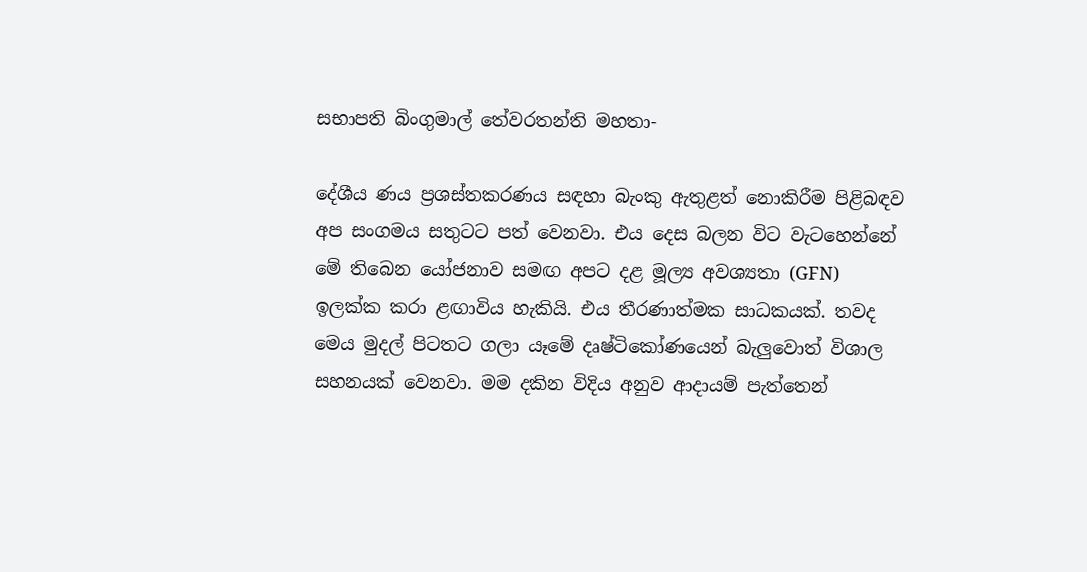සභාපති බිංගුමාල් තේවරතන්ති මහතා-

දේශීය ණය ප්‍රශස්තකරණය සඳහා බැංකු ඇතුළත් නොකිරීම පිළිබඳව අප සංගමය සතුටට පත් වෙනවා. එය දෙස බලන විට වැටහෙන්නේ මේ තිබෙන යෝජනාව සමඟ අපට දළ මූල්‍ය අවශ්‍යතා (GFN) ඉලක්ක කරා ළඟාවිය හැකියි. එය තීරණාත්මක සාධකයක්. තවද මෙය මුදල් පිටතට ගලා යෑමේ දෘෂ්ටිකෝණයෙන් බැලුවොත් විශාල සහනයක් වෙනවා. මම දකින විදිය අනුව ආදායම් පැත්තෙන්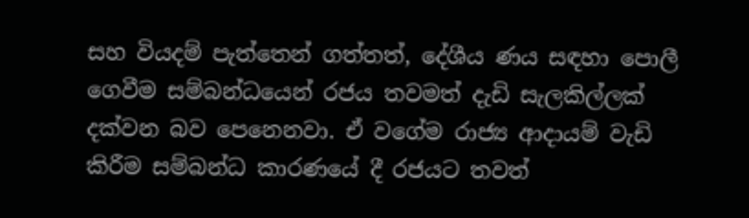සහ වියදම් පැත්තෙන් ගත්තත්, දේශීය ණය සඳහා පොලී ගෙවීම සම්බන්ධයෙන් රජය තවමත් දැඩි සැලකිල්ලක් දක්වන බව පෙනෙනවා. ඒ වගේම රාජ්‍ය ආදායම් වැඩි කිරීම සම්බන්ධ කාරණයේ දී රජයට තවත්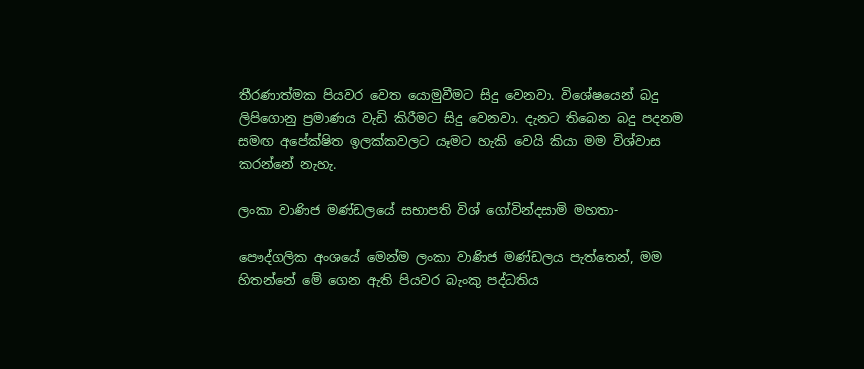තීරණාත්මක පියවර වෙත යොමුවීමට සිදු වෙනවා. විශේෂයෙන් බදු ලිපිගොනු ප්‍රමාණය වැඩි කිරීමට සිදු වෙනවා. දැනට තිබෙන බදු පදනම සමඟ අපේක්ෂිත ඉලක්කවලට යෑමට හැකි වෙයි කියා මම විශ්වාස කරන්නේ නැහැ.

ලංකා වාණිජ මණ්ඩලයේ සභාපති විශ් ගෝවින්දසාමි මහතා-

පෞද්ගලික අංශයේ මෙන්ම ලංකා වාණිජ මණ්ඩලය පැත්තෙන්, මම හිතන්නේ මේ ගෙන ඇති පියවර බැංකු පද්ධතිය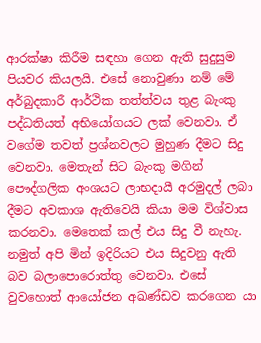ආරක්ෂා කිරීම සඳහා ගෙන ඇති සුදුසුම පියවර කියලයි. එසේ නොවුණා නම් මේ අර්බුදකාරී ආර්ථික තත්ත්වය තුළ බැංකු පද්ධතියත් අභියෝගයට ලක් වෙනවා. ඒ වගේම තවත් ප්‍රශ්නවලට මුහුණ දීමට සිදු වෙනවා. මෙතැන් සිට බැංකු මගින් පෞද්ගලික අංශයට ලාභදායී අරමුදල් ලබා දීමට අවකාශ ඇතිවෙයි කියා මම විශ්වාස කරනවා. මෙතෙක් කල් එය සිදු වී නැහැ. නමුත් අපි මින් ඉදිරියට එය සිදුවනු ඇති බව බලාපොරොත්තු වෙනවා. එසේ වුවහොත් ආයෝජන අඛණ්ඩව කරගෙන යා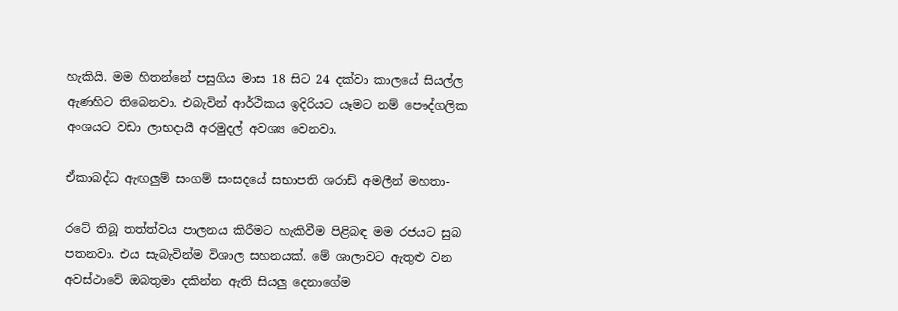හැකියි. මම හිතන්නේ පසුගිය මාස 18 සිට 24 දක්වා කාලයේ සියල්ල ඇණහිට තිබෙනවා. එබැවින් ආර්ථිකය ඉදිරියට යෑමට නම් පෞද්ගලික අංශයට වඩා ලාභදායී අරමුදල් අවශ්‍ය වෙනවා.

ඒකාබද්ධ ඇඟලුම් සංගම් සංසදයේ සභාපති ශරාඩ් අමලීන් මහතා-

රටේ තිබූ තත්ත්වය පාලනය කිරීමට හැකිවීම පිළිබඳ මම රජයට සුබ පතනවා. එය සැබැවින්ම විශාල සහනයක්. මේ ශාලාවට ඇතුළු වන අවස්ථාවේ ඔබතුමා දකින්න ඇති සියලු දෙනාගේම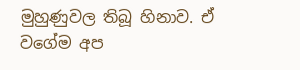මුහුණුවල තිබූ හිනාව. ඒ වගේම අප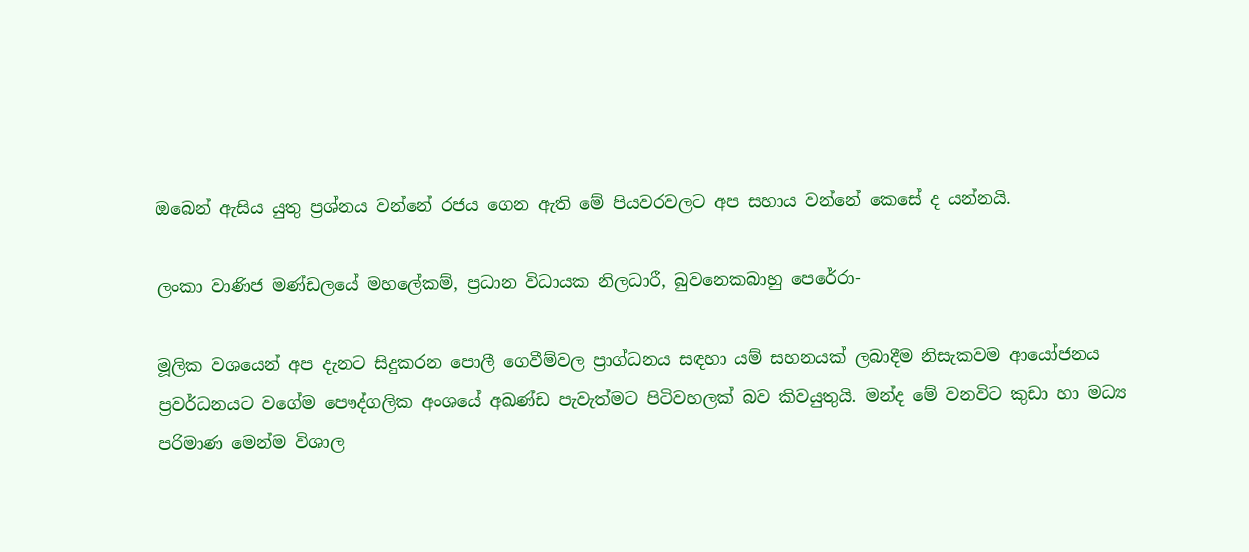ඔබෙන් ඇසිය යුතු ප්‍රශ්නය වන්නේ රජය ගෙන ඇති මේ පියවරවලට අප සහාය වන්නේ කෙසේ ද යන්නයි.

ලංකා වාණිජ මණ්ඩලයේ මහලේකම්, ප්‍රධාන විධායක නිලධාරී, බුවනෙකබාහු පෙරේරා-

මූලික වශයෙන් අප දැනට සිදුකරන පොලී ගෙවීම්වල ප්‍රාග්ධනය සඳහා යම් සහනයක් ලබාදීම නිසැකවම ආයෝජනය ප්‍රවර්ධනයට වගේම පෞද්ගලික අංශයේ අඛණ්ඩ පැවැත්මට පිටිවහලක් බව කිවයුතුයි. මන්ද මේ වනවිට කුඩා හා මධ්‍ය පරිමාණ මෙන්ම විශාල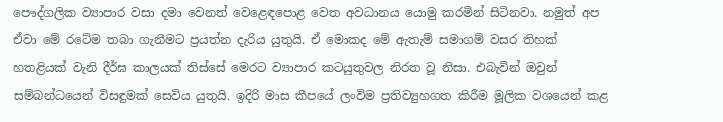පෞද්ගලික ව්‍යාපාර වසා දමා වෙනත් වෙළෙඳපොළ වෙත අවධානය යොමු කරමින් සිටිනවා. නමුත් අප ඒවා මේ රටේම තබා ගැනීමට ප්‍රයත්න දැරිය යුතුයි. ඒ මොකද මේ ඇතැම් සමාගම් වසර තිහක් හතළියක් වැනි දීර්ඝ කාලයක් තිස්සේ මෙරට ව්‍යාපාර කටයුතුවල නිරත වූ නිසා. එබැවින් ඔවුන් සම්බන්ධයෙන් විසඳුමක් සෙවිය යුතුයි. ඉදිරි මාස කීපයේ ලංවිම ප්‍රතිව්‍යුහගත කිරීම මූලික වශයෙන් කළ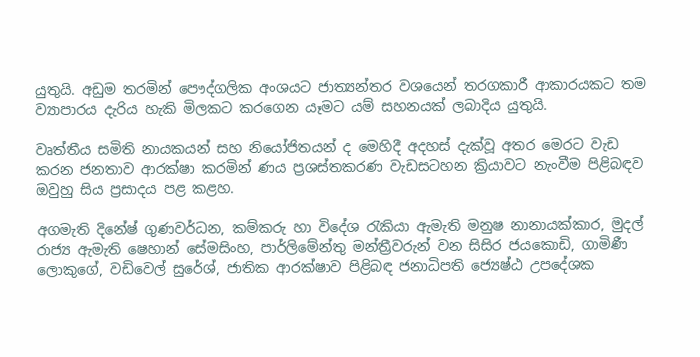යුතුයි. අඩුම තරමින් පෞද්ගලික අංශයට ජාත්‍යන්තර වශයෙන් තරගකාරී ආකාරයකට තම ව්‍යාපාරය දැරිය හැකි මිලකට කරගෙන යෑමට යම් සහනයක් ලබාදිය යුතුයි.

වෘත්තීය සමිති නායකයන් සහ නියෝජිතයන් ද මෙහිදී අදහස් දැක්වූ අතර මෙරට වැඩ කරන ජනතාව ආරක්ෂා කරමින් ණය ප්‍රශස්තකරණ වැඩසටහන ක්‍රියාවට නැංවීම පිළිබඳව ඔවුහු සිය ප්‍රසාදය පළ කළහ.

අගමැති දිනේෂ් ගුණවර්ධන, කම්කරු හා විදේශ රැකියා ඇමැති මනුෂ නානායක්කාර, මුදල් රාජ්‍ය ඇමැති ෂෙහාන් සේමසිංහ, පාර්ලිමේන්තු මන්ත්‍රීවරුන් වන සිසිර ජයකොඩි, ගාමිණී ලොකුගේ, වඩිවෙල් සුරේශ්, ජාතික ආරක්ෂාව පිළිබඳ ජනාධිපති ජ්‍යෙෂ්ඨ උපදේශක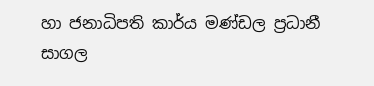හා ජනාධිපති කාර්ය මණ්ඩල ප්‍රධානී සාගල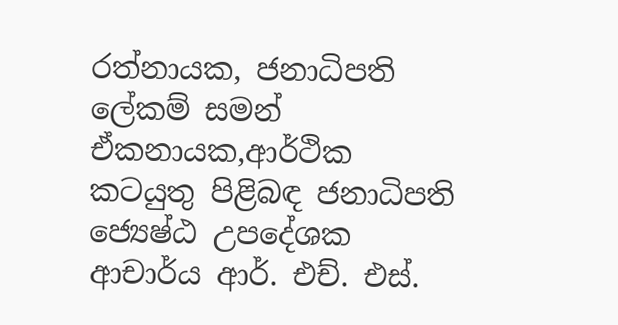රත්නායක, ජනාධිපති ලේකම් සමන් ඒකනායක,ආර්ථික කටයුතු පිළිබඳ ජනාධිපති ජ්‍යෙෂ්ඨ උපදේශක ආචාර්ය ආර්. එච්. එස්.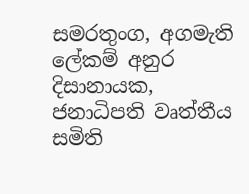සමරතුංග, අගමැති ලේකම් අනුර දිසානායක, ජනාධිපති වෘත්තීය සමිති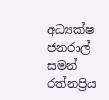අධ්‍යක්ෂ ජනරාල් සමන් රත්නප්‍රිය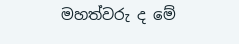මහත්වරු ද මේ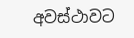අවස්ථාවට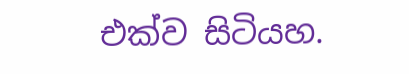එක්ව සිටියහ.